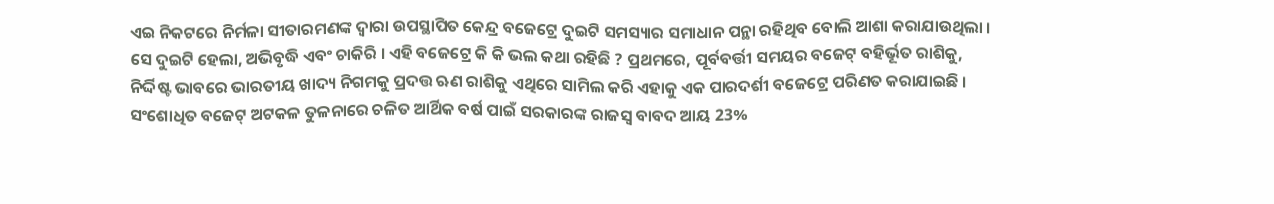ଏଇ ନିକଟରେ ନିର୍ମଳା ସୀତାରମଣଙ୍କ ଦ୍ବାରା ଉପସ୍ଥାପିତ କେନ୍ଦ୍ର ବଜେଟ୍ରେ ଦୁଇଟି ସମସ୍ୟାର ସମାଧାନ ପନ୍ଥା ରହିଥିବ ବୋଲି ଆଶା କରାଯାଉଥିଲା । ସେ ଦୁଇଟି ହେଲା, ଅଭିବୃଦ୍ଧି ଏବଂ ଚାକିରି । ଏହି ବଜେଟ୍ରେ କି କି ଭଲ କଥା ରହିଛି ? ପ୍ରଥମରେ, ପୂର୍ବବର୍ତ୍ତୀ ସମୟର ବଜେଟ୍ ବହିର୍ଭୂତ ରାଶିକୁ, ନିର୍ଦ୍ଦିଷ୍ଟ ଭାବରେ ଭାରତୀୟ ଖାଦ୍ୟ ନିଗମକୁ ପ୍ରଦତ୍ତ ଋଣ ରାଶିକୁ ଏଥିରେ ସାମିଲ କରି ଏହାକୁ ଏକ ପାରଦର୍ଶୀ ବଜେଟ୍ରେ ପରିଣତ କରାଯାଇଛି । ସଂଶୋଧିତ ବଜେଟ୍ ଅଟକଳ ତୁଳନାରେ ଚଳିତ ଆର୍ଥିକ ବର୍ଷ ପାଇଁ ସରକାରଙ୍କ ରାଜସ୍ବ ବାବଦ ଆୟ 23%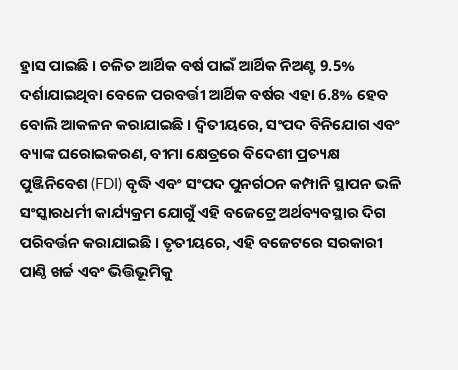ହ୍ରାସ ପାଇଛି । ଚଳିତ ଆର୍ଥିକ ବର୍ଷ ପାଇଁ ଆର୍ଥିକ ନିଅଣ୍ଟ 9.5% ଦର୍ଶାଯାଇଥିବା ବେଳେ ପରବର୍ତ୍ତୀ ଆର୍ଥିକ ବର୍ଷର ଏହା 6.8% ହେବ ବୋଲି ଆକଳନ କରାଯାଇଛି । ଦ୍ବିତୀୟରେ, ସଂପଦ ବିନିଯୋଗ ଏବଂ ବ୍ୟାଙ୍କ ଘରୋଇକରଣ, ବୀମା କ୍ଷେତ୍ରରେ ବିଦେଶୀ ପ୍ରତ୍ୟକ୍ଷ ପୁଞ୍ଜିନିବେଶ (FDI) ବୃଦ୍ଧି ଏବଂ ସଂପଦ ପୁନର୍ଗଠନ କମ୍ପାନି ସ୍ଥାପନ ଭଳି ସଂସ୍କାରଧର୍ମୀ କାର୍ଯ୍ୟକ୍ରମ ଯୋଗୁଁ ଏହି ବଜେଟ୍ରେ ଅର୍ଥବ୍ୟବସ୍ଥାର ଦିଗ ପରିବର୍ତ୍ତନ କରାଯାଇଛି । ତୃତୀୟରେ, ଏହି ବଜେଟରେ ସରକାରୀ ପାଣ୍ଠି ଖର୍ଚ୍ଚ ଏବଂ ଭିତ୍ତିଭୂମିକୁ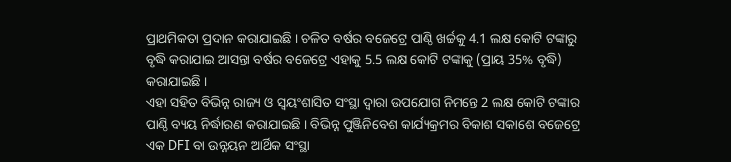ପ୍ରାଥମିକତା ପ୍ରଦାନ କରାଯାଇଛି । ଚଳିତ ବର୍ଷର ବଜେଟ୍ରେ ପାଣ୍ଠି ଖର୍ଚ୍ଚକୁ 4.1 ଲକ୍ଷ କୋଟି ଟଙ୍କାରୁ ବୃଦ୍ଧି କରାଯାଇ ଆସନ୍ତା ବର୍ଷର ବଜେଟ୍ରେ ଏହାକୁ 5.5 ଲକ୍ଷ କୋଟି ଟଙ୍କାକୁ (ପ୍ରାୟ 35% ବୃଦ୍ଧି) କରାଯାଇଛି ।
ଏହା ସହିତ ବିଭିନ୍ନ ରାଜ୍ୟ ଓ ସ୍ବୟଂଶାସିତ ସଂସ୍ଥା ଦ୍ବାରା ଉପଯୋଗ ନିମନ୍ତେ 2 ଲକ୍ଷ କୋଟି ଟଙ୍କାର ପାଣ୍ଠି ବ୍ୟୟ ନିର୍ଦ୍ଧାରଣ କରାଯାଇଛି । ବିଭିନ୍ନ ପୁଞ୍ଜିନିବେଶ କାର୍ଯ୍ୟକ୍ରମର ବିକାଶ ସକାଶେ ବଜେଟ୍ରେ ଏକ DFI ବା ଉନ୍ନୟନ ଆର୍ଥିକ ସଂସ୍ଥା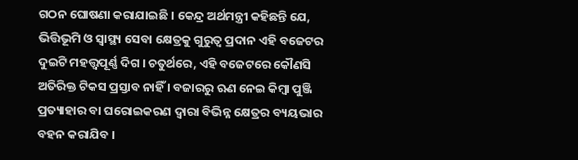ଗଠନ ଘୋଷଣା କରାଯାଇଛି । କେନ୍ଦ୍ର ଅର୍ଥମନ୍ତ୍ରୀ କହିଛନ୍ତି ଯେ, ଭିତ୍ତିଭୂମି ଓ ସ୍ବାସ୍ଥ୍ୟ ସେବା କ୍ଷେତ୍ରକୁ ଗୁରୁତ୍ବ ପ୍ରଦାନ ଏହି ବଜେଟର ଦୁଇଟି ମହତ୍ତ୍ବପୂର୍ଣ୍ଣ ଦିଗ । ଚତୁର୍ଥରେ, ଏହି ବଜେଟରେ କୌଣସି ଅତିରିକ୍ତ ଟିକସ ପ୍ରସ୍ତାବ ନାହିଁ । ବଜାରରୁ ଋଣ ନେଇ କିମ୍ବା ପୁଞ୍ଜି ପ୍ରତ୍ୟାହାର ବା ଘରୋଇକରଣ ଦ୍ବାରା ବିଭିନ୍ନ କ୍ଷେତ୍ରର ବ୍ୟୟଭାର ବହନ କରାଯିବ ।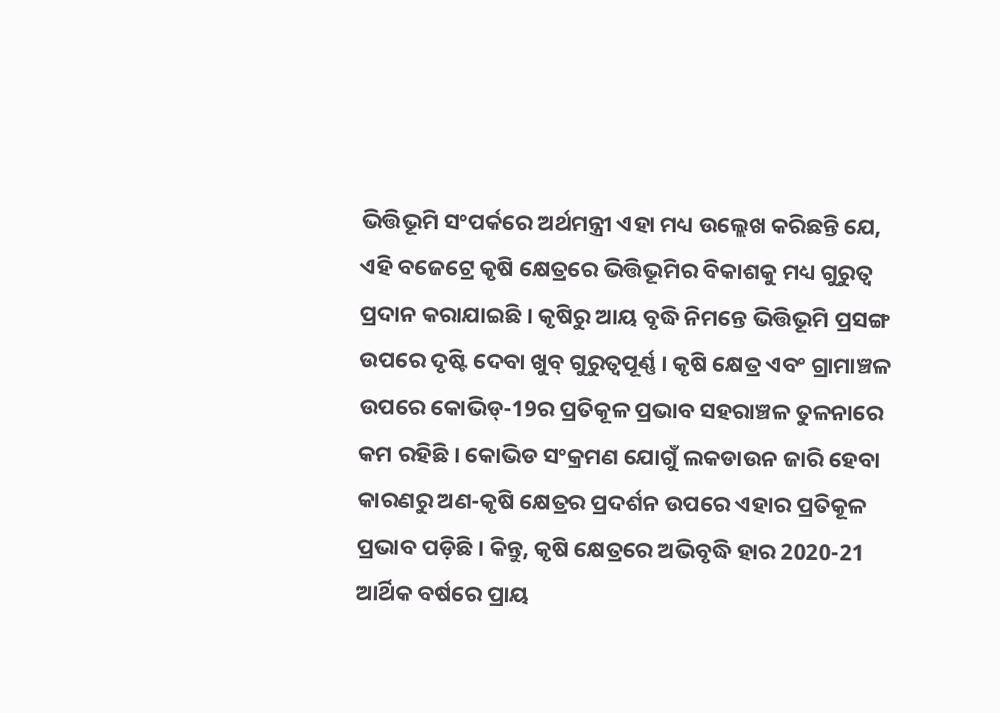ଭିତ୍ତିଭୂମି ସଂପର୍କରେ ଅର୍ଥମନ୍ତ୍ରୀ ଏହା ମଧ୍ୟ ଉଲ୍ଲେଖ କରିଛନ୍ତି ଯେ, ଏହି ବଜେଟ୍ରେ କୃଷି କ୍ଷେତ୍ରରେ ଭିତ୍ତିଭୂମିର ବିକାଶକୁ ମଧ୍ୟ ଗୁରୁତ୍ବ ପ୍ରଦାନ କରାଯାଇଛି । କୃଷିରୁ ଆୟ ବୃଦ୍ଧି ନିମନ୍ତେ ଭିତ୍ତିଭୂମି ପ୍ରସଙ୍ଗ ଉପରେ ଦୃଷ୍ଟି ଦେବା ଖୁବ୍ ଗୁରୁତ୍ବପୂର୍ଣ୍ଣ । କୃଷି କ୍ଷେତ୍ର ଏବଂ ଗ୍ରାମାଞ୍ଚଳ ଉପରେ କୋଭିଡ୍-19ର ପ୍ରତିକୂଳ ପ୍ରଭାବ ସହରାଞ୍ଚଳ ତୁଳନାରେ କମ ରହିଛି । କୋଭିଡ ସଂକ୍ରମଣ ଯୋଗୁଁ ଲକଡାଉନ ଜାରି ହେବା କାରଣରୁ ଅଣ-କୃଷି କ୍ଷେତ୍ରର ପ୍ରଦର୍ଶନ ଉପରେ ଏହାର ପ୍ରତିକୂଳ ପ୍ରଭାବ ପଡ଼ିଛି । କିନ୍ତୁ, କୃଷି କ୍ଷେତ୍ରରେ ଅଭିବୃଦ୍ଧି ହାର 2020-21 ଆର୍ଥିକ ବର୍ଷରେ ପ୍ରାୟ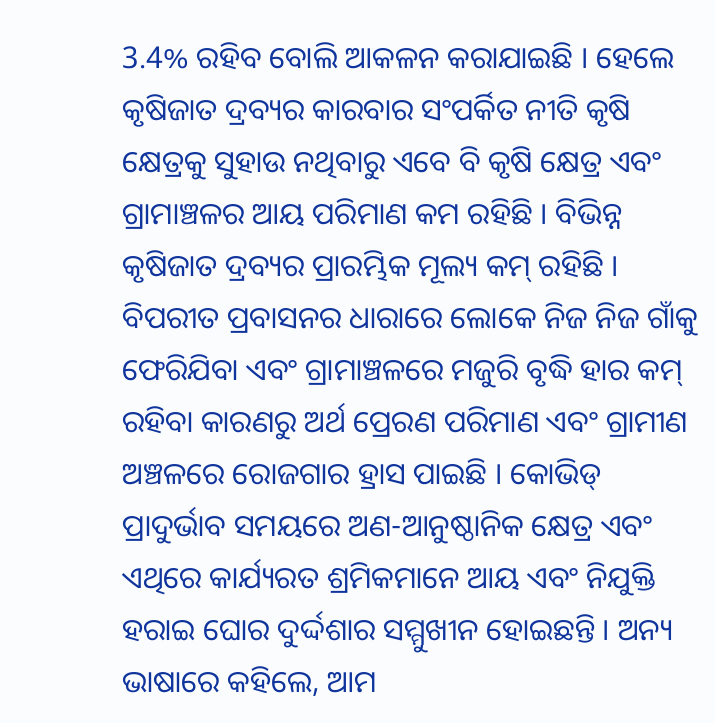3.4% ରହିବ ବୋଲି ଆକଳନ କରାଯାଇଛି । ହେଲେ କୃଷିଜାତ ଦ୍ରବ୍ୟର କାରବାର ସଂପର୍କିତ ନୀତି କୃଷି କ୍ଷେତ୍ରକୁ ସୁହାଉ ନଥିବାରୁ ଏବେ ବି କୃଷି କ୍ଷେତ୍ର ଏବଂ ଗ୍ରାମାଞ୍ଚଳର ଆୟ ପରିମାଣ କମ ରହିଛି । ବିଭିନ୍ନ କୃଷିଜାତ ଦ୍ରବ୍ୟର ପ୍ରାରମ୍ଭିକ ମୂଲ୍ୟ କମ୍ ରହିଛି । ବିପରୀତ ପ୍ରବାସନର ଧାରାରେ ଲୋକେ ନିଜ ନିଜ ଗାଁକୁ ଫେରିଯିବା ଏବଂ ଗ୍ରାମାଞ୍ଚଳରେ ମଜୁରି ବୃଦ୍ଧି ହାର କମ୍ ରହିବା କାରଣରୁ ଅର୍ଥ ପ୍ରେରଣ ପରିମାଣ ଏବଂ ଗ୍ରାମୀଣ ଅଞ୍ଚଳରେ ରୋଜଗାର ହ୍ରାସ ପାଇଛି । କୋଭିଡ୍ ପ୍ରାଦୁର୍ଭାବ ସମୟରେ ଅଣ-ଆନୁଷ୍ଠାନିକ କ୍ଷେତ୍ର ଏବଂ ଏଥିରେ କାର୍ଯ୍ୟରତ ଶ୍ରମିକମାନେ ଆୟ ଏବଂ ନିଯୁକ୍ତି ହରାଇ ଘୋର ଦୁର୍ଦ୍ଦଶାର ସମ୍ମୁଖୀନ ହୋଇଛନ୍ତି । ଅନ୍ୟ ଭାଷାରେ କହିଲେ, ଆମ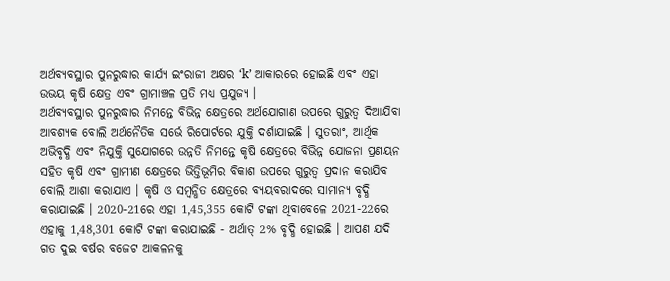ଅର୍ଥବ୍ୟବସ୍ଥାର ପୁନରୁଦ୍ଧାର କାର୍ଯ୍ୟ ଇଂରାଜୀ ଅକ୍ଷର ‘k’ ଆକାରରେ ହୋଇଛି ଏବଂ ଏହା ଉଭୟ କୃଷି କ୍ଷେତ୍ର ଏବଂ ଗ୍ରାମାଞ୍ଚଳ ପ୍ରତି ମଧ୍ୟ ପ୍ରଯୁଜ୍ୟ ।
ଅର୍ଥବ୍ୟବସ୍ଥାର ପୁନରୁଦ୍ଧାର ନିମନ୍ତେ ବିଭିନ୍ନ କ୍ଷେତ୍ରରେ ଅର୍ଥଯୋଗାଣ ଉପରେ ଗୁରୁତ୍ବ ଦିଆଯିବା ଆବଶ୍ୟକ ବୋଲି ଅର୍ଥନୈତିକ ସର୍ଭେ ରିପୋର୍ଟରେ ଯୁକ୍ତି ଦର୍ଶାଯାଇଛି । ସୁତରାଂ, ଆର୍ଥିକ ଅଭିବୃଦ୍ଧି ଏବଂ ନିଯୁକ୍ତି ସୁଯୋଗରେ ଉନ୍ନତି ନିମନ୍ତେ କୃଷି କ୍ଷେତ୍ରରେ ବିଭିନ୍ନ ଯୋଜନା ପ୍ରଣୟନ ସହିତ କୃଷି ଏବଂ ଗ୍ରାମୀଣ କ୍ଷେତ୍ରରେ ଭିତ୍ତିଭୂମିର ବିକାଶ ଉପରେ ଗୁରୁତ୍ବ ପ୍ରଦାନ କରାଯିବ ବୋଲି ଆଶା କରାଯାଏ । କୃଷି ଓ ସମ୍ବନ୍ଧିତ କ୍ଷେତ୍ରରେ ବ୍ୟୟବରାଦରେ ସାମାନ୍ୟ ବୃଦ୍ଧି କରାଯାଇଛି । 2020-21ରେ ଏହା 1,45,355 କୋଟି ଟଙ୍କା ଥିବାବେଳେ 2021-22ରେ ଏହାକୁ 1,48,301 କୋଟି ଟଙ୍କା କରାଯାଇଛି - ଅର୍ଥାତ୍ 2% ବୃଦ୍ଧି ହୋଇଛି । ଆପଣ ଯଦି ଗତ ଦୁଇ ବର୍ଷର ବଜେଟ ଆକଳନକୁ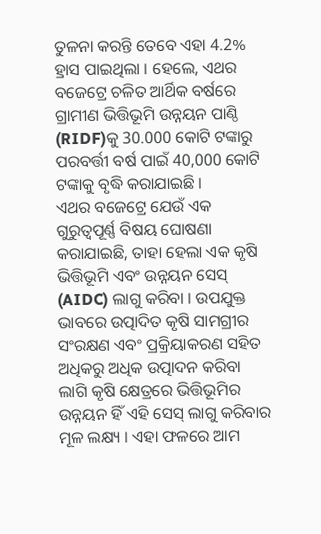ତୁଳନା କରନ୍ତି ତେବେ ଏହା 4.2% ହ୍ରାସ ପାଇଥିଲା । ହେଲେ, ଏଥର ବଜେଟ୍ରେ ଚଳିତ ଆର୍ଥିକ ବର୍ଷରେ ଗ୍ରାମୀଣ ଭିତ୍ତିଭୂମି ଉନ୍ନୟନ ପାଣ୍ଠି (RIDF)କୁ 30.000 କୋଟି ଟଙ୍କାରୁ ପରବର୍ତ୍ତୀ ବର୍ଷ ପାଇଁ 40,000 କୋଟି ଟଙ୍କାକୁ ବୃଦ୍ଧି କରାଯାଇଛି ।
ଏଥର ବଜେଟ୍ରେ ଯେଉଁ ଏକ ଗୁରୁତ୍ବପୂର୍ଣ୍ଣ ବିଷୟ ଘୋଷଣା କରାଯାଇଛି, ତାହା ହେଲା ଏକ କୃଷି ଭିତ୍ତିଭୂମି ଏବଂ ଉନ୍ନୟନ ସେସ୍ (AIDC) ଲାଗୁ କରିବା । ଉପଯୁକ୍ତ ଭାବରେ ଉତ୍ପାଦିତ କୃଷି ସାମଗ୍ରୀର ସଂରକ୍ଷଣ ଏବଂ ପ୍ରକ୍ରିୟାକରଣ ସହିତ ଅଧିକରୁ ଅଧିକ ଉତ୍ପାଦନ କରିବା ଲାଗି କୃଷି କ୍ଷେତ୍ରରେ ଭିତ୍ତିଭୂମିର ଉନ୍ନୟନ ହିଁ ଏହି ସେସ୍ ଲାଗୁ କରିବାର ମୂଳ ଲକ୍ଷ୍ୟ । ଏହା ଫଳରେ ଆମ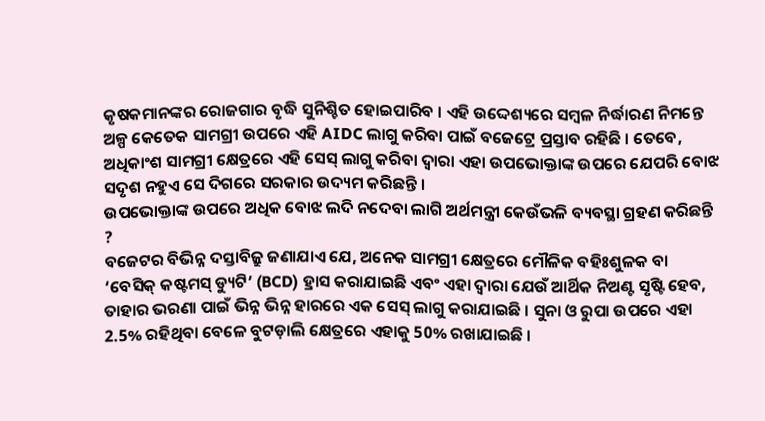କୃଷକମାନଙ୍କର ରୋଜଗାର ବୃଦ୍ଧି ସୁନିଶ୍ଚିତ ହୋଇପାରିବ । ଏହି ଉଦ୍ଦେଶ୍ୟରେ ସମ୍ବଳ ନିର୍ଦ୍ଧାରଣ ନିମନ୍ତେ ଅଳ୍ପ କେତେକ ସାମଗ୍ରୀ ଉପରେ ଏହି AIDC ଲାଗୁ କରିବା ପାଇଁ ବଜେଟ୍ରେ ପ୍ରସ୍ତାବ ରହିଛି । ତେବେ, ଅଧିକାଂଶ ସାମଗ୍ରୀ କ୍ଷେତ୍ରରେ ଏହି ସେସ୍ ଲାଗୁ କରିବା ଦ୍ବାରା ଏହା ଉପଭୋକ୍ତାଙ୍କ ଉପରେ ଯେପରି ବୋଝ ସଦୃଶ ନହୁଏ ସେ ଦିଗରେ ସରକାର ଉଦ୍ୟମ କରିଛନ୍ତି ।
ଉପଭୋକ୍ତାଙ୍କ ଉପରେ ଅଧିକ ବୋଝ ଲଦି ନଦେବା ଲାଗି ଅର୍ଥମନ୍ତ୍ରୀ କେଉଁଭଳି ବ୍ୟବସ୍ଥା ଗ୍ରହଣ କରିଛନ୍ତି ?
ବଜେଟର ବିଭିନ୍ନ ଦସ୍ତାବିଜ୍ରୁ ଜଣାଯାଏ ଯେ, ଅନେକ ସାମଗ୍ରୀ କ୍ଷେତ୍ରରେ ମୌଳିକ ବହିଃଶୁଳକ ବା ‘ବେସିକ୍ କଷ୍ଟମସ୍ ଡ୍ୟୁଟି’ (BCD) ହ୍ରାସ କରାଯାଇଛି ଏବଂ ଏହା ଦ୍ବାରା ଯେଉଁ ଆର୍ଥିକ ନିଅଣ୍ଟ ସୃଷ୍ଟି ହେବ, ତାହାର ଭରଣା ପାଇଁ ଭିନ୍ନ ଭିନ୍ନ ହାରରେ ଏକ ସେସ୍ ଲାଗୁ କରାଯାଇଛି । ସୁନା ଓ ରୁପା ଉପରେ ଏହା 2.5% ରହିଥିବା ବେଳେ ବୁଟଡ଼ାଲି କ୍ଷେତ୍ରରେ ଏହାକୁ 50% ରଖାଯାଇଛି ।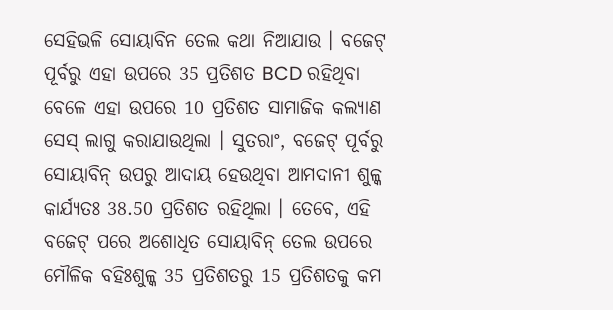ସେହିଭଳି ସୋୟାବିନ ତେଲ କଥା ନିଆଯାଉ । ବଜେଟ୍ ପୂର୍ବରୁ ଏହା ଉପରେ 35 ପ୍ରତିଶତ BCD ରହିଥିବା ବେଳେ ଏହା ଉପରେ 10 ପ୍ରତିଶତ ସାମାଜିକ କଲ୍ୟାଣ ସେସ୍ ଲାଗୁ କରାଯାଉଥିଲା । ସୁତରାଂ, ବଜେଟ୍ ପୂର୍ବରୁ ସୋୟାବିନ୍ ଉପରୁ ଆଦାୟ ହେଉଥିବା ଆମଦାନୀ ଶୁଳ୍କ କାର୍ଯ୍ୟତଃ 38.50 ପ୍ରତିଶତ ରହିଥିଲା । ତେବେ, ଏହି ବଜେଟ୍ ପରେ ଅଶୋଧିତ ସୋୟାବିନ୍ ତେଲ ଉପରେ ମୌଳିକ ବହିଃଶୁଳ୍କ 35 ପ୍ରତିଶତରୁ 15 ପ୍ରତିଶତକୁ କମ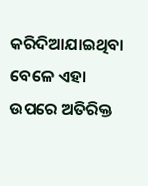କରିଦିଆଯାଇଥିବା ବେଳେ ଏହା ଉପରେ ଅତିରିକ୍ତ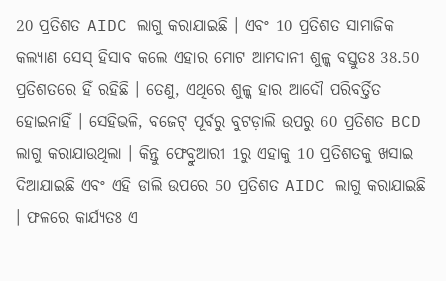20 ପ୍ରତିଶତ AIDC ଲାଗୁ କରାଯାଇଛି । ଏବଂ 10 ପ୍ରତିଶତ ସାମାଜିକ କଲ୍ୟାଣ ସେସ୍ ହିସାବ କଲେ ଏହାର ମୋଟ ଆମଦାନୀ ଶୁଳ୍କ ବସ୍ତୁତଃ 38.50 ପ୍ରତିଶତରେ ହିଁ ରହିଛି । ତେଣୁ, ଏଥିରେ ଶୁଳ୍କ ହାର ଆଦୌ ପରିବର୍ତ୍ତିତ ହୋଇନାହିଁ । ସେହିଭଳି, ବଜେଟ୍ ପୂର୍ବରୁ ବୁଟଡ଼ାଲି ଉପରୁ 60 ପ୍ରତିଶତ BCD ଲାଗୁ କରାଯାଉଥିଲା । କିନ୍ତୁ ଫେବ୍ରୁଆରୀ 1ରୁ ଏହାକୁ 10 ପ୍ରତିଶତକୁ ଖସାଇ ଦିଆଯାଇଛି ଏବଂ ଏହି ଡାଲି ଉପରେ 50 ପ୍ରତିଶତ AIDC ଲାଗୁ କରାଯାଇଛି । ଫଳରେ କାର୍ଯ୍ୟତଃ ଏ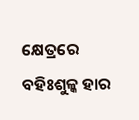କ୍ଷେତ୍ରରେ ବହିଃଶୁଳ୍କ ହାର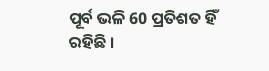ପୂର୍ବ ଭଳି 60 ପ୍ରତିଶତ ହିଁ ରହିଛି ।